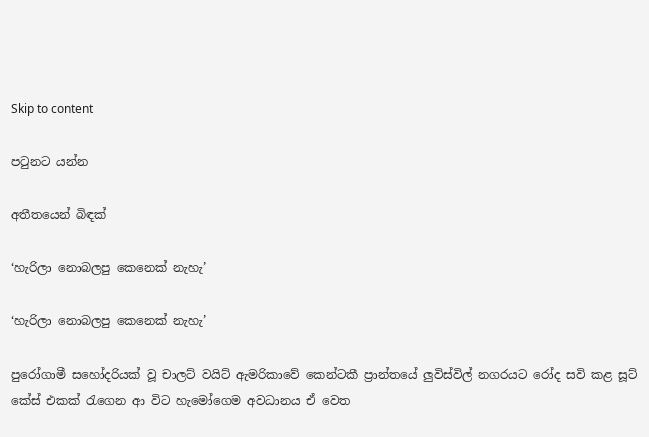Skip to content

පටුනට යන්න

අතීතයෙන් බිඳක්

‘හැරිලා නොබලපු කෙනෙක් නැහැ’

‘හැරිලා නොබලපු කෙනෙක් නැහැ’

පුරෝගාමී සහෝදරියක් වූ චාලට් වයිට් ඇමරිකාවේ කෙන්ටකී ප්‍රාන්තයේ ලුවිස්විල් නගරයට රෝද සවි කළ සූට් කේස් එකක් රැගෙන ආ විට හැමෝගෙම අවධානය ඒ වෙත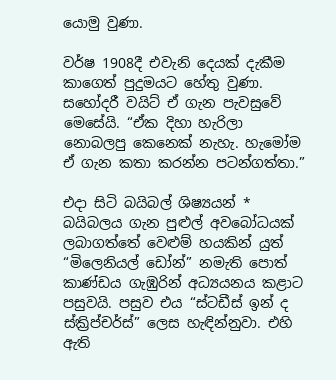යොමු වුණා.

වර්ෂ 1908දී එවැනි දෙයක් දැකීම කාගෙත් පුදුමයට හේතු වුණා. සහෝදරී වයිට් ඒ ගැන පැවසුවේ මෙසේයි. “ඒක දිහා හැරිලා නොබලපු කෙනෙක් නැහැ. හැමෝම ඒ ගැන කතා කරන්න පටන්ගත්තා.”

එදා සිටි බයිබල් ශිෂ්‍යයන් * බයිබලය ගැන පුළුල් අවබෝධයක් ලබාගත්තේ වෙළුම් හයකින් යුත් “මිලෙනියල් ඩෝන්” නමැති පොත් කාණ්ඩය ගැඹුරින් අධ්‍යයනය කළාට පසුවයි. පසුව එය “ස්ටඩීස් ඉන් ද ස්ක්‍රිප්චර්ස්” ලෙස හැඳින්නුවා. එහි ඇති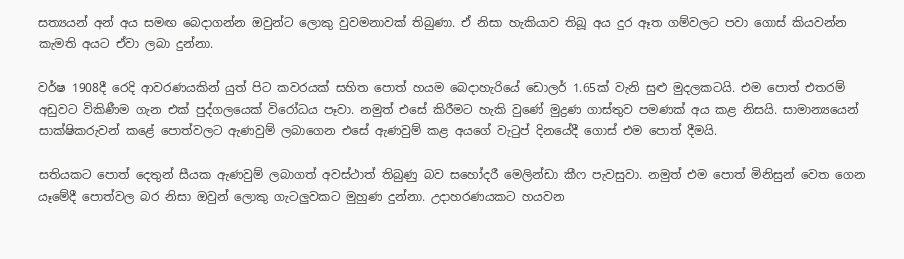සත්‍යයන් අන් අය සමඟ බෙදාගන්න ඔවුන්ට ලොකු වුවමනාවක් තිබුණා. ඒ නිසා හැකියාව තිබූ අය දුර ඈත ගම්වලට පවා ගොස් කියවන්න කැමති අයට ඒවා ලබා දුන්නා.

වර්ෂ 1908දී රෙදි ආවරණයකින් යුත් පිට කවරයක් සහිත පොත් හයම බෙදාහැරියේ ඩොලර් 1.65ක් වැනි සුළු මුදලකටයි. එම පොත් එතරම් අඩුවට විකිණීම ගැන එක් පුද්ගලයෙක් විරෝධය පෑවා. නමුත් එසේ කිරීමට හැකි වුණේ මුද්‍රණ ගාස්තුව පමණක් අය කළ නිසයි. සාමාන්‍යයෙන් සාක්ෂිකරුවන් කළේ පොත්වලට ඇණවුම් ලබාගෙන එසේ ඇණවුම් කළ අයගේ වැටුප් දිනයේදී ගොස් එම පොත් දීමයි.

සතියකට පොත් දෙතුන් සීයක ඇණවුම් ලබාගත් අවස්ථාත් තිබුණු බව සහෝදරී මෙලින්ඩා කීෆ පැවසුවා. නමුත් එම පොත් මිනිසුන් වෙත ගෙන යෑමේදී පොත්වල බර නිසා ඔවුන් ලොකු ගැටලුවකට මුහුණ දුන්නා. උදාහරණයකට හයවන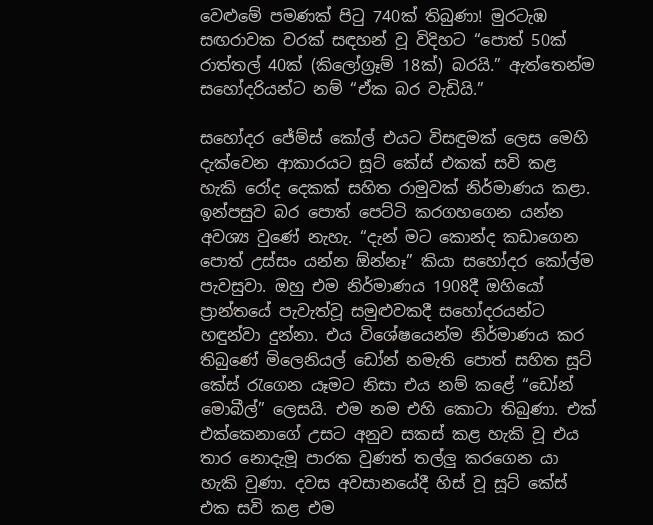වෙළුමේ පමණක් පිටු 740ක් තිබුණා! මුරටැඹ සඟරාවක වරක් සඳහන් වූ විදිහට “පොත් 50ක් රාත්තල් 40ක් (කිලෝග්‍රෑම් 18ක්) බරයි.” ඇත්තෙන්ම සහෝදරියන්ට නම් “ඒක බර වැඩියි.”

සහෝදර ජේම්ස් කෝල් එයට විසඳුමක් ලෙස මෙහි දැක්වෙන ආකාරයට සූට් කේස් එකක් සවි කළ හැකි රෝද දෙකක් සහිත රාමුවක් නිර්මාණය කළා. ඉන්පසුව බර පොත් පෙට්ටි කරගහගෙන යන්න අවශ්‍ය වුණේ නැහැ. “දැන් මට කොන්ද කඩාගෙන පොත් උස්සං යන්න ඕන්නෑ” කියා සහෝදර කෝල්ම පැවසුවා. ඔහු එම නිර්මාණය 1908දී ඔහියෝ ප්‍රාන්තයේ පැවැත්වූ සමුළුවකදී සහෝදරයන්ට හඳුන්වා දුන්නා. එය විශේෂයෙන්ම නිර්මාණය කර තිබුණේ මිලෙනියල් ඩෝන් නමැති පොත් සහිත සූට් කේස් රැගෙන යෑමට නිසා එය නම් කළේ “ඩෝන් මොබීල්” ලෙසයි. එම නම එහි කොටා තිබුණා. එක් එක්කෙනාගේ උසට අනුව සකස් කළ හැකි වූ එය තාර නොදැමූ පාරක වුණත් තල්ලු කරගෙන යා හැකි වුණා. දවස අවසානයේදී හිස් වූ සූට් කේස් එක සවි කළ එම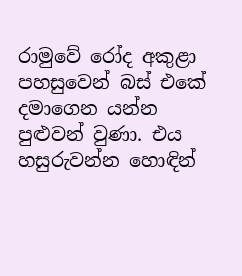රාමුවේ රෝද අකුළා පහසුවෙන් බස් එකේ දමාගෙන යන්න පුළුවන් වුණා. එය හසුරුවන්න හොඳින්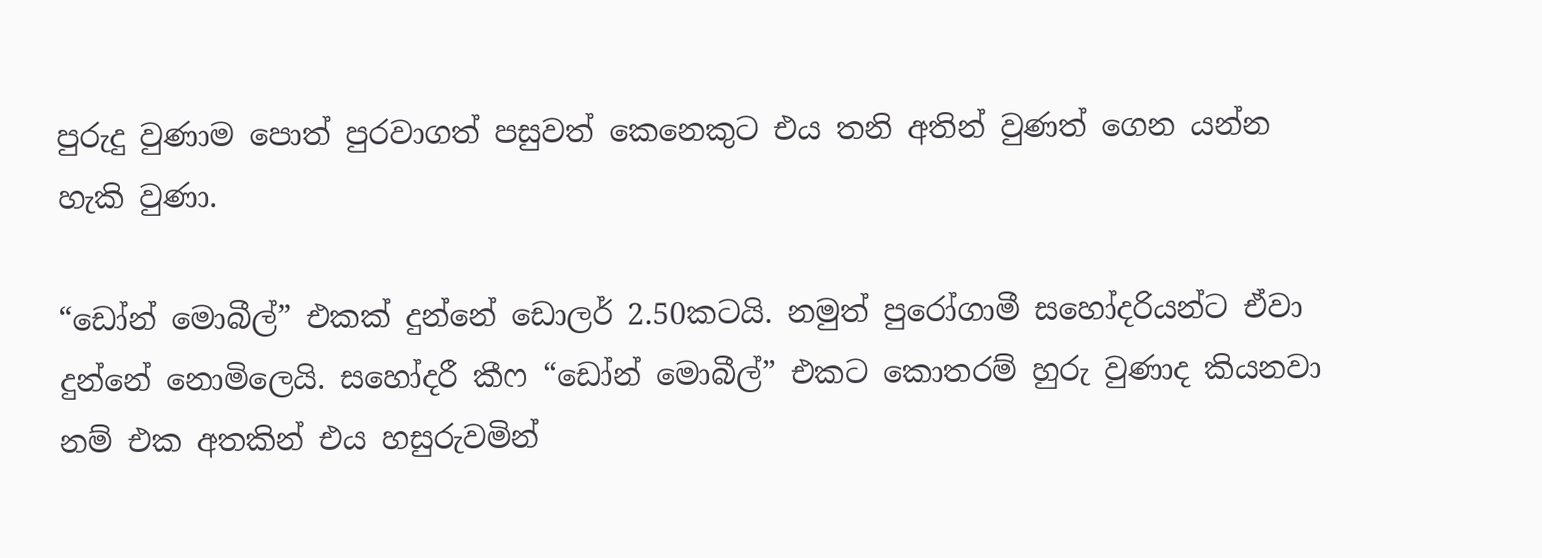පුරුදු වුණාම පොත් පුරවාගත් පසුවත් කෙනෙකුට එය තනි අතින් වුණත් ගෙන යන්න හැකි වුණා.

“ඩෝන් මොබීල්” එකක් දුන්නේ ඩොලර් 2.50කටයි. නමුත් පුරෝගාමී සහෝදරියන්ට ඒවා දුන්නේ නොමිලෙයි. සහෝදරී කීෆ “ඩෝන් මොබීල්” එකට කොතරම් හුරු වුණාද කියනවා නම් එක අතකින් එය හසුරුවමින්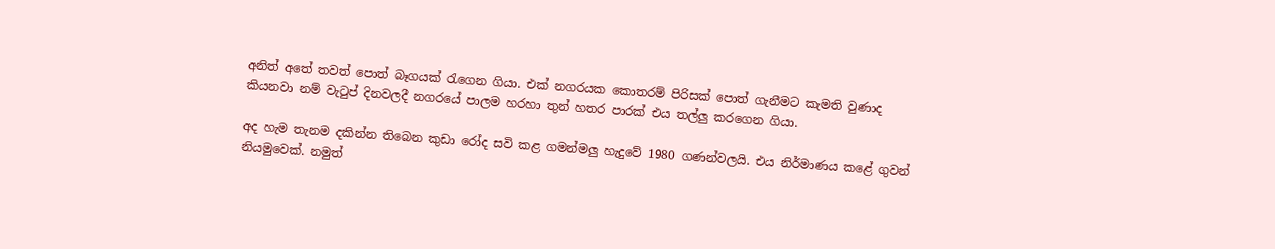අනිත් අතේ තවත් පොත් බෑගයක් රැගෙන ගියා. එක් නගරයක කොතරම් පිරිසක් පොත් ගැනීමට කැමති වුණාද කියනවා නම් වැටුප් දිනවලදී නගරයේ පාලම හරහා තුන් හතර පාරක් එය තල්ලු කරගෙන ගියා.

අද හැම තැනම දකින්න තිබෙන කුඩා රෝද සවි කළ ගමන්මලු හැදුවේ 1980 ගණන්වලයි. එය නිර්මාණය කළේ ගුවන් නියමුවෙක්. නමුත්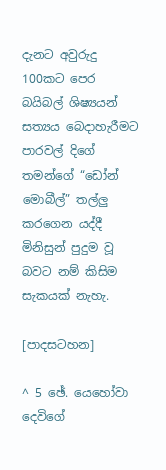දැනට අවුරුදු 100කට පෙර බයිබල් ශිෂ්‍යයන් සත්‍යය බෙදාහැරීමට පාරවල් දිගේ තමන්ගේ “ඩෝන් මොබීල්” තල්ලු කරගෙන යද්දී මිනිසුන් පුදුම වූ බවට නම් කිසිම සැකයක් නැහැ.

[පාදසටහන]

^ 5 ඡේ. යෙහෝවා දෙවිගේ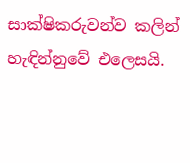සාක්ෂිකරුවන්ව කලින් හැඳින්නුවේ එලෙසයි.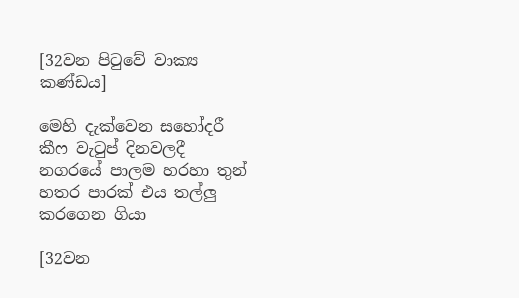[32වන පිටුවේ වාක්‍ය කණ්ඩය]

මෙහි දැක්වෙන සහෝදරී කීෆ වැටුප් දිනවලදී නගරයේ පාලම හරහා තුන් හතර පාරක් එය තල්ලු කරගෙන ගියා

[32වන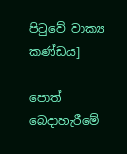පිටුවේ වාක්‍ය කණ්ඩය]

පොත් බෙදාහැරීමේ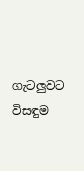ගැටලුවට විසඳුම